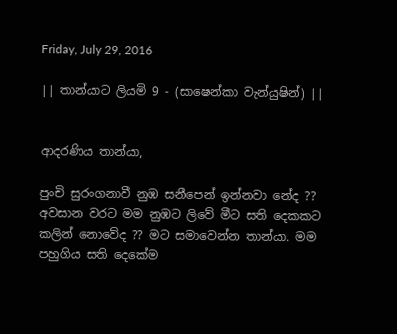Friday, July 29, 2016

|| තාන්යාට ලියමි 9 - (සාෂෙන්කා වැන්යුෂින්) ||


ආදරණිය තාන්යා,

පුංචි සුරංගනාවී නුඹ සනීපෙන් ඉන්නවා නේද ?? අවසාන වරට මම නුඹට ලිවේ මීට සති දෙකකට කලින් නොවේද ?? මට සමාවෙන්න තාන්යා. මම පහුගිය සති දෙකේම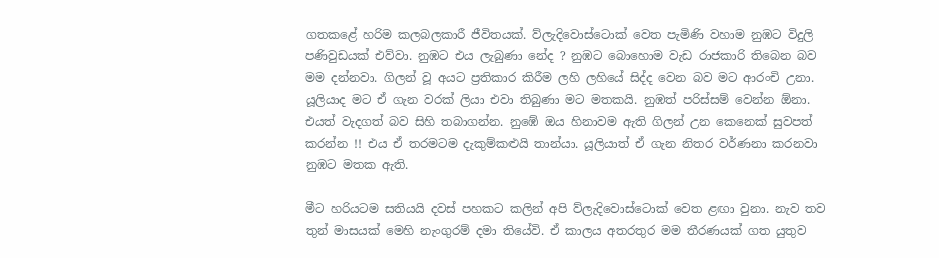ගතකළේ හරිම කලබලකාරී ජීවිතයක්. ව්ලැදිවොස්ටොක් වෙත පැමිණි වහාම නුඹට විදුලි පණිවුඩයක් එව්වා. නුඹට එය ලැබුණා නේද ? නුඹට බොහොම වැඩ රාජකාරි තිබෙන බව මම දන්නවා. ගිලන් වූ අයට ප්‍රතිකාර කිරීම ලහි ලහියේ සිද්ද වෙන බව මට ආරංචි උනා.  යූලියාද මට ඒ ගැන වරක් ලියා එවා තිබුණා මට මතකයි. නුඹත් පරිස්සම් වෙන්න ඕනා. එයත් වැදගත් බව සිහි තබාගන්න. නුඹේ ඔය හිනාවම ඇති ගිලන් උන කෙනෙක් සුවපත් කරන්න !! එය ඒ තරමටම දැකුම්කළුයි තාන්යා. යූලියාත් ඒ ගැන නිතර වර්ණනා කරනවා නුඹට මතක ඇති.

මීට හරියටම සතියයි දවස් පහකට කලින් අපි ව්ලැදිවොස්ටොක් වෙත ළඟා වුනා. නැව තව තුන් මාසයක් මෙහි නැංගුරම් දමා තියේවි. ඒ කාලය අතරතුර මම තීරණයක් ගත යුතුව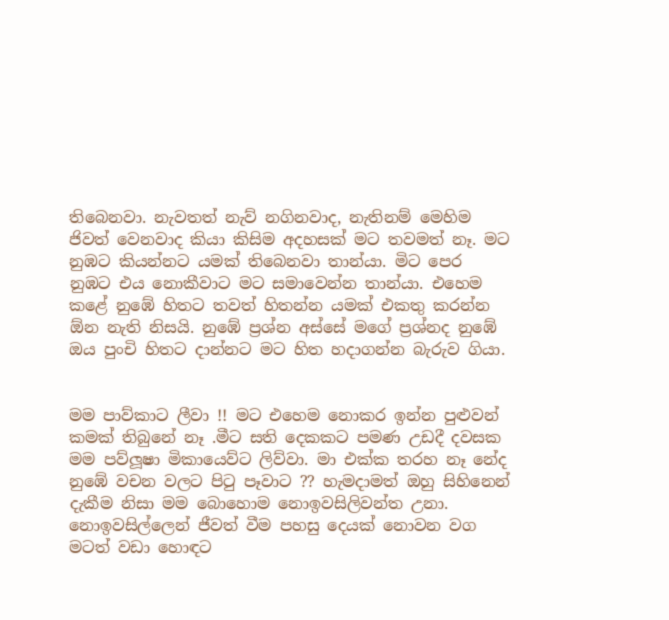තිබෙනවා. නැවතත් නැව් නගිනවාද, නැතිනම් මෙහිම ජිවත් වෙනවාද කියා කිසිම අදහසක් මට තවමත් නෑ. මට නුඹට කියන්නට යමක් තිබෙනවා තාන්යා. මිට පෙර නුඹට එය නොකීවාට මට සමාවෙන්න තාන්යා. එහෙම කළේ නුඹේ හිතට තවත් හිතන්න යමක් එකතු කරන්න ඕන නැති නිසයි. නුඹේ ප්‍රශ්න අස්සේ මගේ ප්‍රශ්නද නුඹේ ඔය පුංචි හිතට දාන්නට මට හිත හදාගන්න බැරුව ගියා.


මම පාව්කාට ලීවා !! මට එහෙම නොකර ඉන්න පුළුවන් කමක් තිබුනේ නෑ .මීට සති දෙකකට පමණ උඩදී දවසක මම පව්ලූෂා මිකායෙව්ට ලිව්වා. මා එක්ක තරහ නෑ නේද නුඹේ වචන වලට පිටු පෑවාට ?? හැමදාමත් ඔහු සිහිනෙන් දැකීම නිසා මම බොහොම නොඉවසිලිවන්ත උනා. නොඉවසිල්ලෙන් ජීවත් වීම පහසු දෙයක් නොවන වග මටත් වඩා හොඳට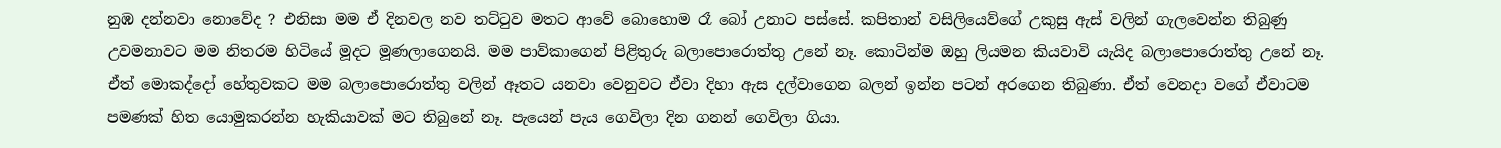නුඹ දන්නවා නොවේද ? එනිසා මම ඒ දිනවල නව තට්ටුව මතට ආවේ බොහොම රෑ බෝ උනාට පස්සේ. කපිතාන් වසිලියෙව්ගේ උකුසු ඇස් වලින් ගැලවෙන්න තිබුණු උවමනාවට මම නිතරම හිටියේ මූදට මූණලාගෙනයි. මම පාව්කාගෙන් පිළිතුරු බලාපොරොත්තු උනේ නෑ. කොටින්ම ඔහු ලියමන කියවාවි යැයිද බලාපොරොත්තු උනේ නෑ. ඒත් මොකද්දෝ හේතුවකට මම බලාපොරොත්තු වලින් ඈතට යනවා වෙනුවට ඒවා දිහා ඇස දල්වාගෙන බලන් ඉන්න පටන් අරගෙන තිබුණා. ඒත් වෙනදා වගේ ඒවාටම පමණක් හිත යොමුකරන්න හැකියාවක් මට තිබුනේ නෑ. පැයෙන් පැය ගෙවිලා දින ගනන් ගෙවිලා ගියා.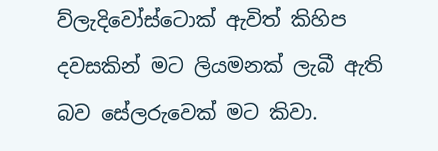ව්ලැදිවෝස්ටොක් ඇවිත් කිහිප දවසකින් මට ලියමනක් ලැබී ඇති බව සේලරුවෙක් මට කිවා.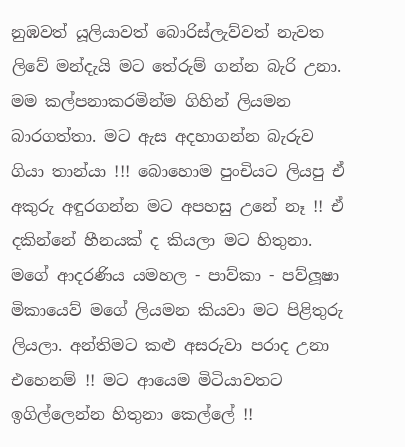නුඹවත් යූලියාවත් බොරිස්ලැව්වත් නැවත ලිවේ මන්දැයි මට තේරුම් ගන්න බැරි උනා. මම කල්පනාකරමින්ම ගිහින් ලියමන බාරගත්තා. මට ඇස අදහාගන්න බැරුව ගියා තාන්යා !!! බොහොම පුංචියට ලියපු ඒ අකුරු අඳුරගන්න මට අපහසු උනේ නෑ !! ඒ දකින්නේ හීනයක් ද කියලා මට හිතුනා. මගේ ආදරණිය යමහල - පාව්කා - පව්ලූෂා මිකායෙව් මගේ ලියමන කියවා මට පිළිතුරු ලියලා. අන්තිමට කළු අසරුවා පරාද උනා එහෙනම් !! මට ආයෙම මිටියාවතට ඉගිල්ලෙන්න හිතුනා කෙල්ලේ !!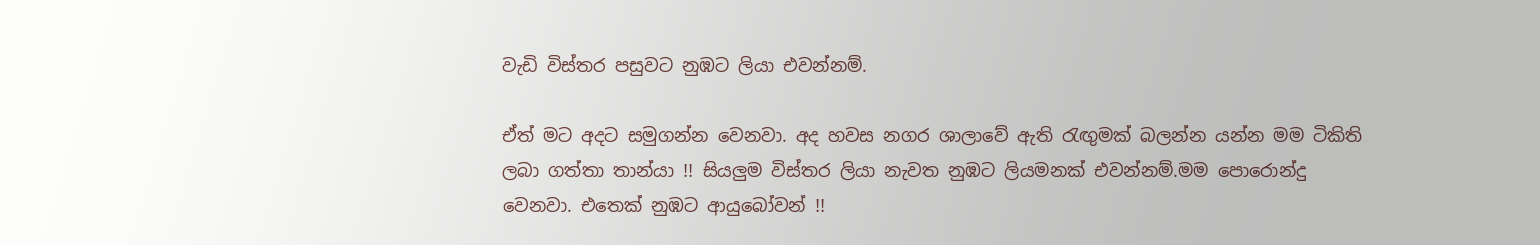වැඩි විස්තර පසුවට නුඹට ලියා එවන්නම්.

ඒත් මට අදට සමුගන්න වෙනවා. අද හවස නගර ශාලාවේ ඇති රැඟුමක් බලන්න යන්න මම ටිකිති ලබා ගත්තා තාන්යා !! සියලුම විස්තර ලියා නැවත නුඹට ලියමනක් එවන්නම්.මම පොරොන්දු වෙනවා. එතෙක් නුඹට ආයුබෝවන් !!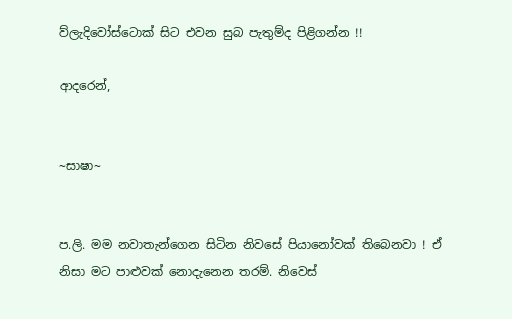ව්ලැදිවෝස්ටොක් සිට එවන සුබ පැතුම්ද පිළිගන්න !!

ආදරෙන්,


~සාෂා~


ප.ලි. මම නවාතැන්ගෙන සිටින නිවසේ පියානෝවක් තිබෙනවා ! ඒ නිසා මට පාළුවක් නොදැනෙන තරම්. නිවෙස්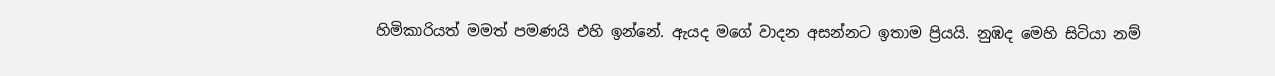හිමිකාරියත් මමත් පමණයි එහි ඉන්නේ. ඇයද මගේ වාදන අසන්නට ඉතාම ප්‍රියයි. නුඹද මෙහි සිටියා නම්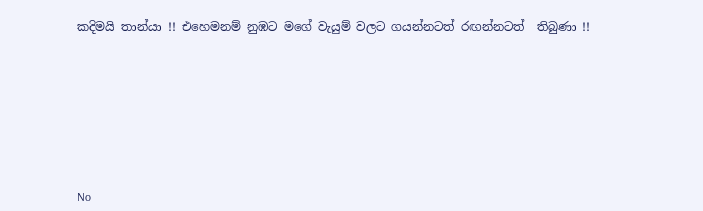කදිමයි තාන්යා !! එහෙමනම් නුඹට මගේ වැයුම් වලට ගයන්නටත් රඟන්නටත්  තිබුණා !!









No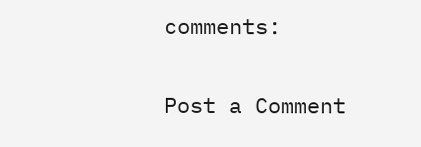comments:

Post a Comment